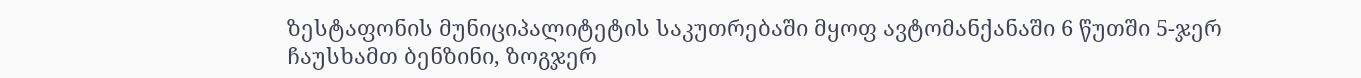ზესტაფონის მუნიციპალიტეტის საკუთრებაში მყოფ ავტომანქანაში 6 წუთში 5-ჯერ ჩაუსხამთ ბენზინი, ზოგჯერ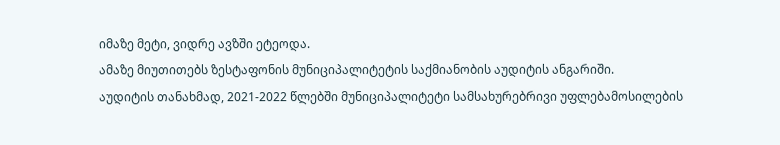იმაზე მეტი, ვიდრე ავზში ეტეოდა.
ამაზე მიუთითებს ზესტაფონის მუნიციპალიტეტის საქმიანობის აუდიტის ანგარიში.
აუდიტის თანახმად, 2021-2022 წლებში მუნიციპალიტეტი სამსახურებრივი უფლებამოსილების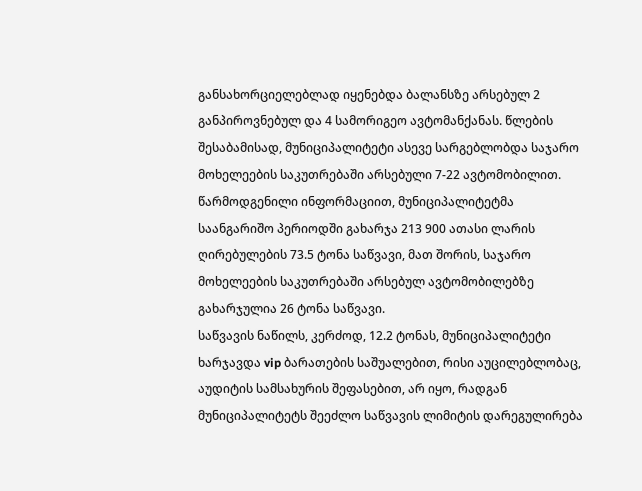განსახორციელებლად იყენებდა ბალანსზე არსებულ 2 განპიროვნებულ და 4 სამორიგეო ავტომანქანას. წლების შესაბამისად, მუნიციპალიტეტი ასევე სარგებლობდა საჯარო მოხელეების საკუთრებაში არსებული 7-22 ავტომობილით.
წარმოდგენილი ინფორმაციით, მუნიციპალიტეტმა საანგარიშო პერიოდში გახარჯა 213 900 ათასი ლარის ღირებულების 73.5 ტონა საწვავი, მათ შორის, საჯარო მოხელეების საკუთრებაში არსებულ ავტომობილებზე გახარჯულია 26 ტონა საწვავი.
საწვავის ნაწილს, კერძოდ, 12.2 ტონას, მუნიციპალიტეტი ხარჯავდა vip ბარათების საშუალებით, რისი აუცილებლობაც, აუდიტის სამსახურის შეფასებით, არ იყო, რადგან მუნიციპალიტეტს შეეძლო საწვავის ლიმიტის დარეგულირება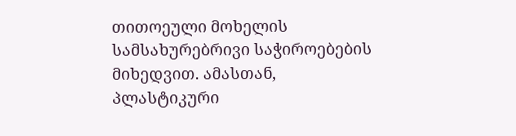თითოეული მოხელის სამსახურებრივი საჭიროებების მიხედვით. ამასთან, პლასტიკური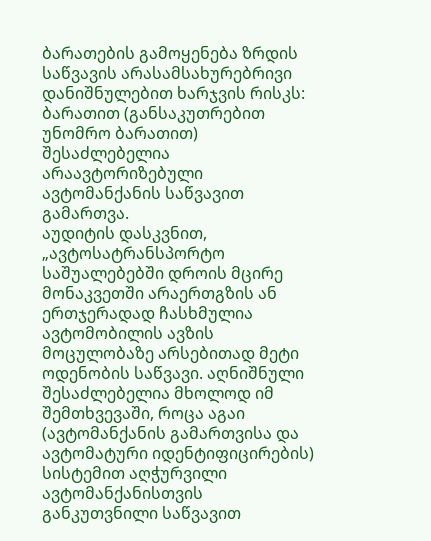ბარათების გამოყენება ზრდის საწვავის არასამსახურებრივი დანიშნულებით ხარჯვის რისკს: ბარათით (განსაკუთრებით უნომრო ბარათით) შესაძლებელია არაავტორიზებული ავტომანქანის საწვავით გამართვა.
აუდიტის დასკვნით, „ავტოსატრანსპორტო საშუალებებში დროის მცირე მონაკვეთში არაერთგზის ან ერთჯერადად ჩასხმულია ავტომობილის ავზის მოცულობაზე არსებითად მეტი ოდენობის საწვავი. აღნიშნული შესაძლებელია მხოლოდ იმ შემთხვევაში, როცა აგაი (ავტომანქანის გამართვისა და ავტომატური იდენტიფიცირების) სისტემით აღჭურვილი ავტომანქანისთვის განკუთვნილი საწვავით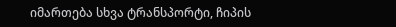იმართება სხვა ტრანსპორტი, ჩიპის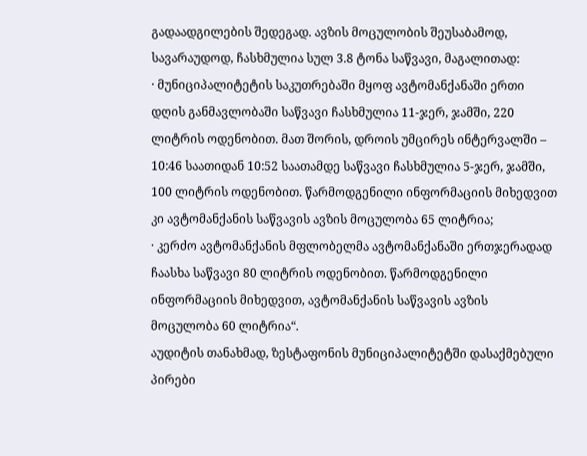გადაადგილების შედეგად. ავზის მოცულობის შეუსაბამოდ, სავარაუდოდ, ჩასხმულია სულ 3.8 ტონა საწვავი, მაგალითად:
· მუნიციპალიტეტის საკუთრებაში მყოფ ავტომანქანაში ერთი დღის განმავლობაში საწვავი ჩასხმულია 11-ჯერ, ჯამში, 220 ლიტრის ოდენობით. მათ შორის, დროის უმცირეს ინტერვალში – 10:46 საათიდან 10:52 საათამდე საწვავი ჩასხმულია 5-ჯერ, ჯამში, 100 ლიტრის ოდენობით. წარმოდგენილი ინფორმაციის მიხედვით კი ავტომანქანის საწვავის ავზის მოცულობა 65 ლიტრია;
· კერძო ავტომანქანის მფლობელმა ავტომანქანაში ერთჯერადად ჩაასხა საწვავი 80 ლიტრის ოდენობით. წარმოდგენილი ინფორმაციის მიხედვით, ავტომანქანის საწვავის ავზის მოცულობა 60 ლიტრია“.
აუდიტის თანახმად, ზესტაფონის მუნიციპალიტეტში დასაქმებული პირები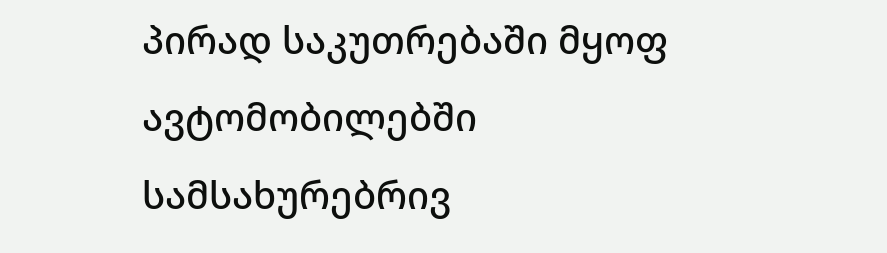პირად საკუთრებაში მყოფ ავტომობილებში სამსახურებრივ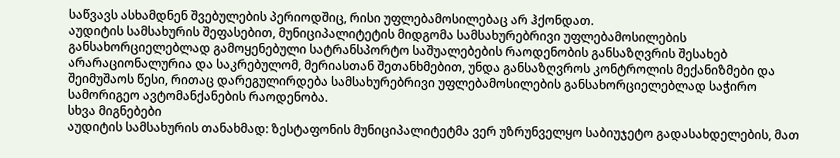საწვავს ასხამდნენ შვებულების პერიოდშიც, რისი უფლებამოსილებაც არ ჰქონდათ.
აუდიტის სამსახურის შეფასებით, მუნიციპალიტეტის მიდგომა სამსახურებრივი უფლებამოსილების განსახორციელებლად გამოყენებული სატრანსპორტო საშუალებების რაოდენობის განსაზღვრის შესახებ არარაციონალურია და საკრებულომ, მერიასთან შეთანხმებით, უნდა განსაზღვროს კონტროლის მექანიზმები და შეიმუშაოს წესი, რითაც დარეგულირდება სამსახურებრივი უფლებამოსილების განსახორციელებლად საჭირო სამორიგეო ავტომანქანების რაოდენობა.
სხვა მიგნებები
აუდიტის სამსახურის თანახმად: ზესტაფონის მუნიციპალიტეტმა ვერ უზრუნველყო საბიუჯეტო გადასახდელების, მათ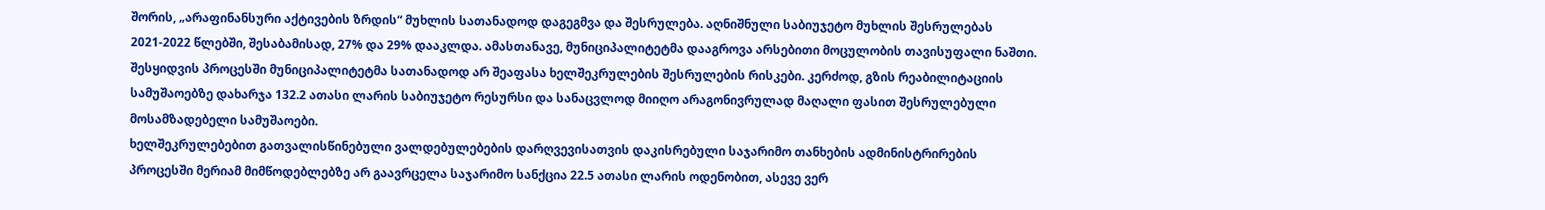შორის, „არაფინანსური აქტივების ზრდის“ მუხლის სათანადოდ დაგეგმვა და შესრულება. აღნიშნული საბიუჯეტო მუხლის შესრულებას 2021-2022 წლებში, შესაბამისად, 27% და 29% დააკლდა. ამასთანავე, მუნიციპალიტეტმა დააგროვა არსებითი მოცულობის თავისუფალი ნაშთი.
შესყიდვის პროცესში მუნიციპალიტეტმა სათანადოდ არ შეაფასა ხელშეკრულების შესრულების რისკები. კერძოდ, გზის რეაბილიტაციის სამუშაოებზე დახარჯა 132.2 ათასი ლარის საბიუჯეტო რესურსი და სანაცვლოდ მიიღო არაგონივრულად მაღალი ფასით შესრულებული მოსამზადებელი სამუშაოები.
ხელშეკრულებებით გათვალისწინებული ვალდებულებების დარღვევისათვის დაკისრებული საჯარიმო თანხების ადმინისტრირების პროცესში მერიამ მიმწოდებლებზე არ გაავრცელა საჯარიმო სანქცია 22.5 ათასი ლარის ოდენობით, ასევე ვერ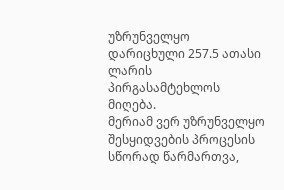უზრუნველყო დარიცხული 257.5 ათასი ლარის პირგასამტეხლოს მიღება.
მერიამ ვერ უზრუნველყო შესყიდვების პროცესის სწორად წარმართვა,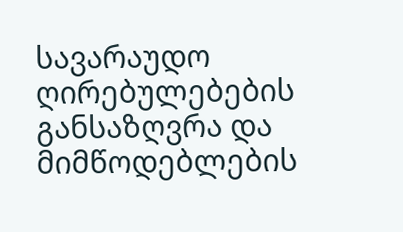სავარაუდო ღირებულებების განსაზღვრა და მიმწოდებლების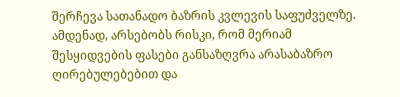შერჩევა სათანადო ბაზრის კვლევის საფუძველზე. ამდენად, არსებობს რისკი, რომ მერიამ შესყიდვების ფასები განსაზღვრა არასაბაზრო ღირებულებებით და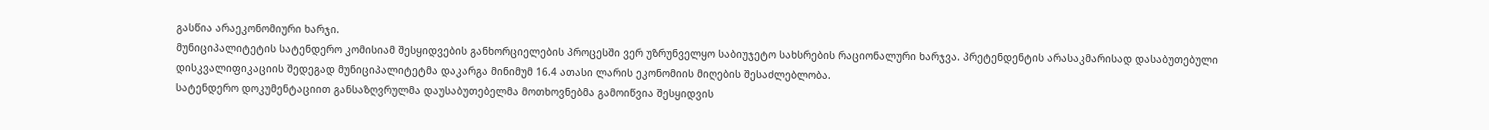გასწია არაეკონომიური ხარჯი.
მუნიციპალიტეტის სატენდერო კომისიამ შესყიდვების განხორციელების პროცესში ვერ უზრუნველყო საბიუჯეტო სახსრების რაციონალური ხარჯვა. პრეტენდენტის არასაკმარისად დასაბუთებული დისკვალიფიკაციის შედეგად მუნიციპალიტეტმა დაკარგა მინიმუმ 16.4 ათასი ლარის ეკონომიის მიღების შესაძლებლობა.
სატენდერო დოკუმენტაციით განსაზღვრულმა დაუსაბუთებელმა მოთხოვნებმა გამოიწვია შესყიდვის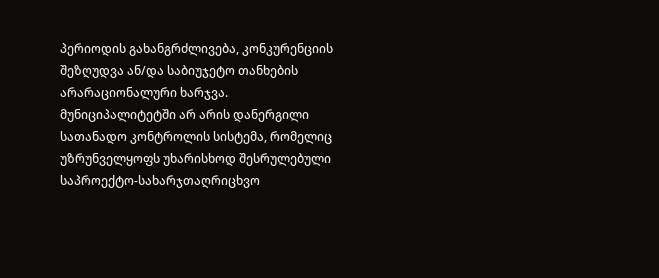პერიოდის გახანგრძლივება, კონკურენციის შეზღუდვა ან/და საბიუჯეტო თანხების არარაციონალური ხარჯვა.
მუნიციპალიტეტში არ არის დანერგილი სათანადო კონტროლის სისტემა, რომელიც უზრუნველყოფს უხარისხოდ შესრულებული საპროექტო-სახარჯთაღრიცხვო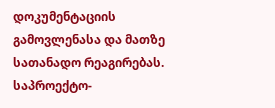დოკუმენტაციის გამოვლენასა და მათზე სათანადო რეაგირებას. საპროექტო-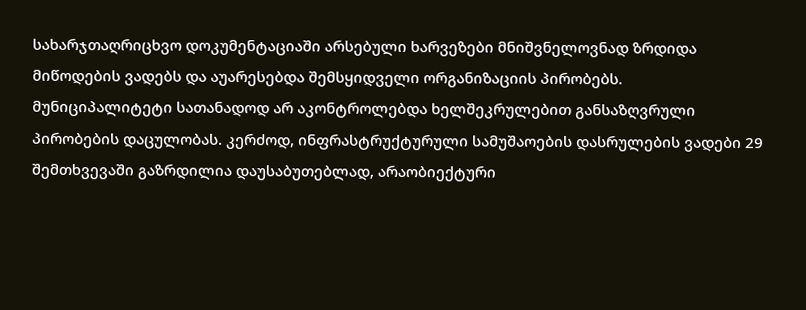სახარჯთაღრიცხვო დოკუმენტაციაში არსებული ხარვეზები მნიშვნელოვნად ზრდიდა მიწოდების ვადებს და აუარესებდა შემსყიდველი ორგანიზაციის პირობებს.
მუნიციპალიტეტი სათანადოდ არ აკონტროლებდა ხელშეკრულებით განსაზღვრული პირობების დაცულობას. კერძოდ, ინფრასტრუქტურული სამუშაოების დასრულების ვადები 29 შემთხვევაში გაზრდილია დაუსაბუთებლად, არაობიექტური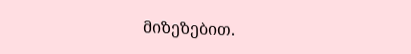მიზეზებით.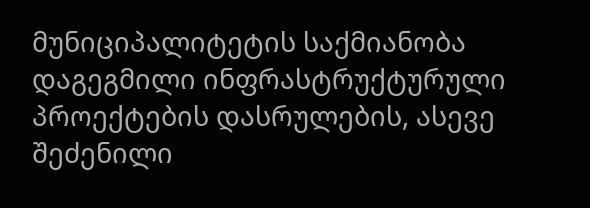მუნიციპალიტეტის საქმიანობა დაგეგმილი ინფრასტრუქტურული პროექტების დასრულების, ასევე შეძენილი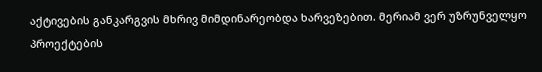აქტივების განკარგვის მხრივ მიმდინარეობდა ხარვეზებით. მერიამ ვერ უზრუნველყო პროექტების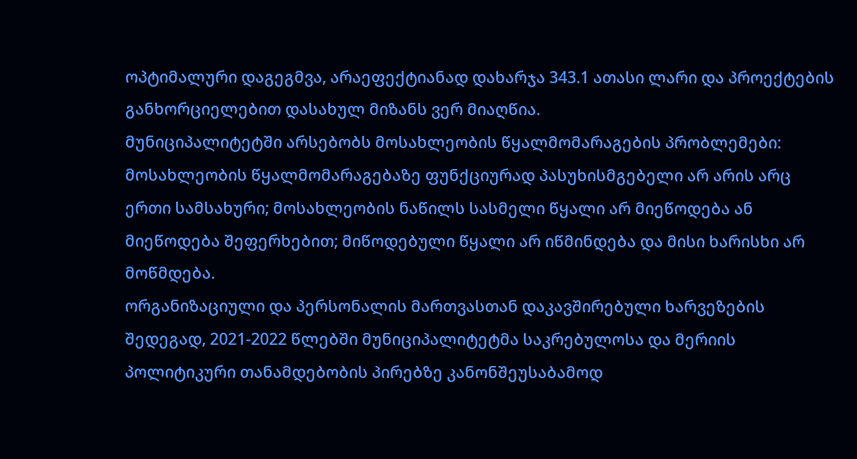ოპტიმალური დაგეგმვა, არაეფექტიანად დახარჯა 343.1 ათასი ლარი და პროექტების განხორციელებით დასახულ მიზანს ვერ მიაღწია.
მუნიციპალიტეტში არსებობს მოსახლეობის წყალმომარაგების პრობლემები: მოსახლეობის წყალმომარაგებაზე ფუნქციურად პასუხისმგებელი არ არის არც ერთი სამსახური; მოსახლეობის ნაწილს სასმელი წყალი არ მიეწოდება ან მიეწოდება შეფერხებით; მიწოდებული წყალი არ იწმინდება და მისი ხარისხი არ მოწმდება.
ორგანიზაციული და პერსონალის მართვასთან დაკავშირებული ხარვეზების შედეგად, 2021-2022 წლებში მუნიციპალიტეტმა საკრებულოსა და მერიის პოლიტიკური თანამდებობის პირებზე კანონშეუსაბამოდ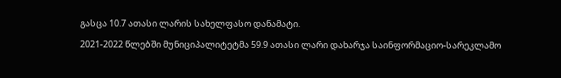გასცა 10.7 ათასი ლარის სახელფასო დანამატი.
2021-2022 წლებში მუნიციპალიტეტმა 59.9 ათასი ლარი დახარჯა საინფორმაციო-სარეკლამო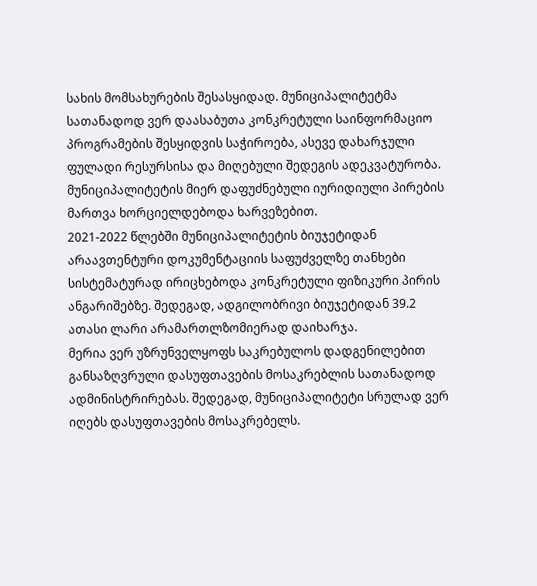სახის მომსახურების შესასყიდად. მუნიციპალიტეტმა სათანადოდ ვერ დაასაბუთა კონკრეტული საინფორმაციო პროგრამების შესყიდვის საჭიროება, ასევე დახარჯული ფულადი რესურსისა და მიღებული შედეგის ადეკვატურობა.
მუნიციპალიტეტის მიერ დაფუძნებული იურიდიული პირების მართვა ხორციელდებოდა ხარვეზებით.
2021-2022 წლებში მუნიციპალიტეტის ბიუჯეტიდან არაავთენტური დოკუმენტაციის საფუძველზე თანხები სისტემატურად ირიცხებოდა კონკრეტული ფიზიკური პირის ანგარიშებზე. შედეგად, ადგილობრივი ბიუჯეტიდან 39.2 ათასი ლარი არამართლზომიერად დაიხარჯა.
მერია ვერ უზრუნველყოფს საკრებულოს დადგენილებით განსაზღვრული დასუფთავების მოსაკრებლის სათანადოდ ადმინისტრირებას. შედეგად, მუნიციპალიტეტი სრულად ვერ იღებს დასუფთავების მოსაკრებელს.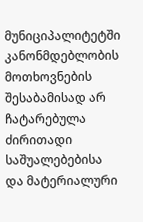მუნიციპალიტეტში კანონმდებლობის მოთხოვნების შესაბამისად არ ჩატარებულა ძირითადი საშუალებებისა და მატერიალური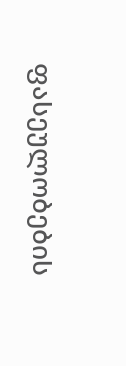ფასეულობების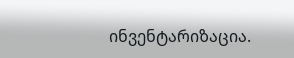ინვენტარიზაცია.